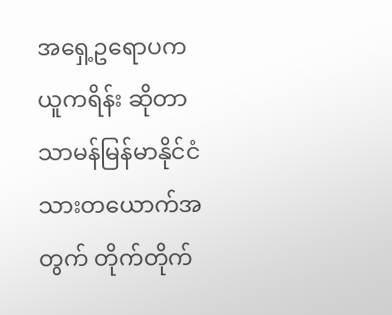အရှေ့ဥရောပက ယူကရိန်း ဆိုတာ သာမန်မြန်မာနိုင်ငံသားတယောက်အတွက် တိုက်တိုက်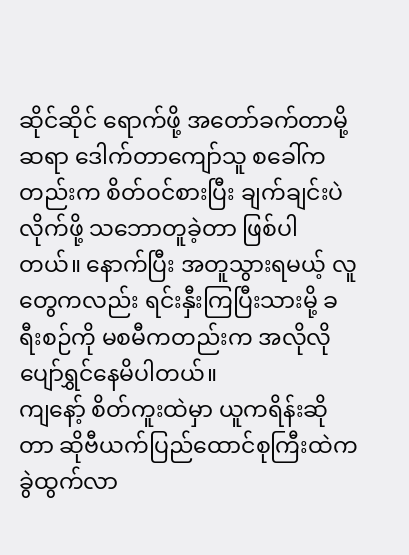ဆိုင်ဆိုင် ရောက်ဖို့ အတော်ခက်တာမို့ ဆရာ ဒေါက်တာကျော်သူ စခေါ်ကတည်းက စိတ်ဝင်စားပြီး ချက်ချင်းပဲ လိုက်ဖို့ သဘောတူခဲ့တာ ဖြစ်ပါတယ်။ နောက်ပြီး အတူသွားရမယ့် လူတွေကလည်း ရင်းနှီးကြပြီးသားမို့ ခရီးစဉ်ကို မစမီကတည်းက အလိုလို ပျော်ရွှင်နေမိပါတယ်။
ကျနော့် စိတ်ကူးထဲမှာ ယူကရိန်းဆိုတာ ဆိုဗီယက်ပြည်ထောင်စုကြီးထဲက ခွဲထွက်လာ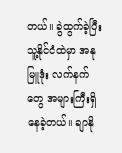တယ်။ ခွဲထွက်ခဲ့ပြီး သူ့နိုင်ငံထဲမှာ အနုမြူဒုံး လက်နက်တွေ အများကြီးရှိနေခဲ့တယ်။ ချာနို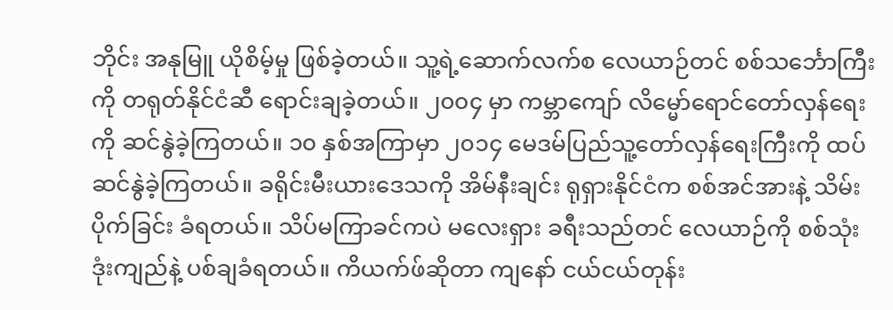ဘိုင်း အနုမြူ ယိုစိမ့်မှု ဖြစ်ခဲ့တယ်။ သူ့ရဲ့ဆောက်လက်စ လေယာဉ်တင် စစ်သင်္ဘောကြီးကို တရုတ်နိုင်ငံဆီ ရောင်းချခဲ့တယ်။ ၂၀၀၄ မှာ ကမ္ဘာကျော် လိမ္မော်ရောင်တော်လှန်ရေးကို ဆင်နွဲခဲ့ကြတယ်။ ၁၀ နှစ်အကြာမှာ ၂၀၁၄ မေဒမ်ပြည်သူ့တော်လှန်ရေးကြီးကို ထပ် ဆင်နွဲခဲ့ကြတယ်။ ခရိုင်းမီးယားဒေသကို အိမ်နီးချင်း ရုရှားနိုင်ငံက စစ်အင်အားနဲ့ သိမ်းပိုက်ခြင်း ခံရတယ်။ သိပ်မကြာခင်ကပဲ မလေးရှား ခရီးသည်တင် လေယာဉ်ကို စစ်သုံးဒုံးကျည်နဲ့ ပစ်ချခံရတယ်။ ကိယက်ဖ်ဆိုတာ ကျနော် ငယ်ငယ်တုန်း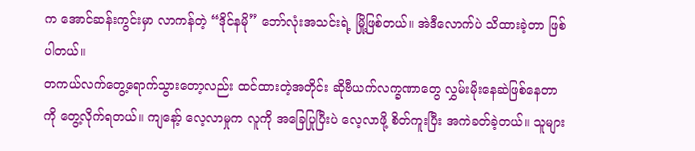က အောင်ဆန်းကွင်းမှာ လာကန်တဲ့ “ဒိုင်နမို” ဘော်လုံးအသင်းရဲ့ မြို့ဖြစ်တယ်။ အဲဒီလောက်ပဲ သိထားခဲ့တာ ဖြစ်ပါတယ်။
တကယ်လက်တွေ့ရောက်သွားတော့လည်း ထင်ထားတဲ့အတိုင်း ဆိုဗီယက်လက္ခဏာတွေ လွှမ်းမိုးနေဆဲဖြစ်နေတာကို တွေ့လိုက်ရတယ်။ ကျနော့် လေ့လာမှုက လူကို အခြေပြုပြီးပဲ လေ့လာဖို့ စိတ်ကူးပြီး အကဲခတ်ခဲ့တယ်။ သူများ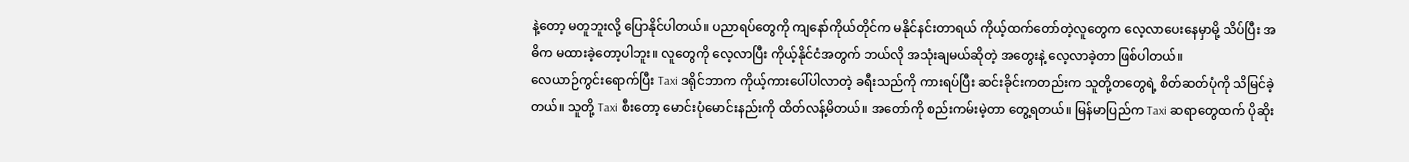နဲ့တော့ မတူဘူးလို့ ပြောနိုင်ပါတယ်။ ပညာရပ်တွေကို ကျနော်ကိုယ်တိုင်က မနိုင်နင်းတာရယ် ကိုယ့်ထက်တော်တဲ့လူတွေက လေ့လာပေးနေမှာမို့ သိပ်ပြီး အဓိက မထားခဲ့တော့ပါဘူး။ လူတွေကို လေ့လာပြီး ကိုယ့်နိုင်ငံအတွက် ဘယ်လို အသုံးချမယ်ဆိုတဲ့ အတွေးနဲ့ လေ့လာခဲ့တာ ဖြစ်ပါတယ်။
လေယာဉ်ကွင်းရောက်ပြီး Taxi ဒရိုင်ဘာက ကိုယ့်ကားပေါ်ပါလာတဲ့ ခရီးသည်ကို ကားရပ်ပြီး ဆင်းခိုင်းကတည်းက သူတို့တတွေရဲ့ စိတ်ဆတ်ပုံကို သိမြင်ခဲ့တယ်။ သူတို့ Taxi စီးတော့ မောင်းပုံမောင်းနည်းကို ထိတ်လန့်မိတယ်။ အတော်ကို စည်းကမ်းမဲ့တာ တွေ့ရတယ်။ မြန်မာပြည်က Taxi ဆရာတွေထက် ပိုဆိုး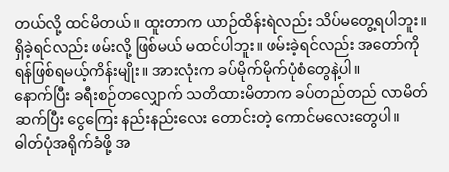တယ်လို့ ထင်မိတယ်။ ထူးတာက ယာဉ်ထိန်းရဲလည်း သိပ်မတွေ့ရပါဘူး။ ရှိခဲ့ရင်လည်း ဖမ်းလို့ ဖြစ်မယ် မထင်ပါဘူး။ ဖမ်းခဲ့ရင်လည်း အတော်ကို ရန်ဖြစ်ရမယ့်ကိန်းမျိုး။ အားလုံးက ခပ်မိုက်မိုက်ပုံစံတွေနဲ့ပါ။
နောက်ပြီး ခရီးစဉ်တလျှောက် သတိထားမိတာက ခပ်တည်တည် လာမိတ်ဆက်ပြီး ငွေကြေး နည်းနည်းလေး တောင်းတဲ့ ကောင်မလေးတွေပါ။ ဓါတ်ပုံအရိုက်ခံဖို့ အ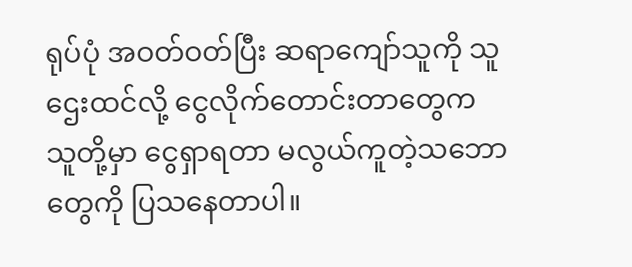ရုပ်ပုံ အဝတ်ဝတ်ပြီး ဆရာကျော်သူကို သူဌေးထင်လို့ ငွေလိုက်တောင်းတာတွေက သူတို့မှာ ငွေရှာရတာ မလွယ်ကူတဲ့သဘောတွေကို ပြသနေတာပါ။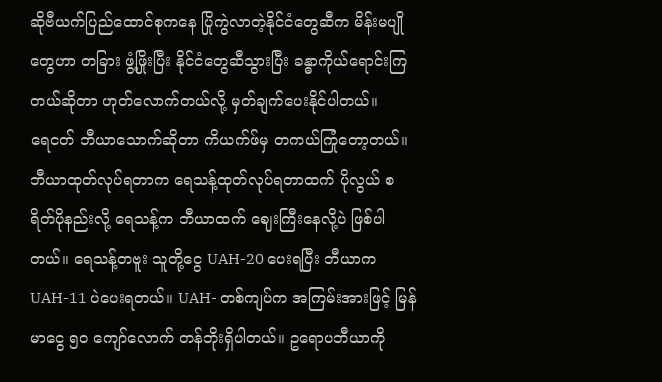ဆိုဗီယက်ပြည်ထောင်စုကနေ ပြိုကွဲလာတဲ့နိုင်ငံတွေဆီက မိန်းမပျိုတွေဟာ တခြား ဖွံ့ဖြိုးပြီး နိုင်ငံတွေဆီသွားပြီး ခန္ဓာကိုယ်ရောင်းကြတယ်ဆိုတာ ဟုတ်လောက်တယ်လို့ မှတ်ချက်ပေးနိုင်ပါတယ်။
ရေငတ် ဘီယာသောက်ဆိုတာ ကိယက်ဖ်မှ တကယ်ကြုံတော့တယ်။ ဘီယာထုတ်လုပ်ရတာက ရေသန့်ထုတ်လုပ်ရတာထက် ပိုလွယ် စရိတ်ပိုနည်းလို့ ရေသန့်က ဘီယာထက် ဈေးကြီးနေလို့ပဲ ဖြစ်ပါတယ်။ ရေသန့်တဗူး သူတို့ငွေ UAH-20 ပေးရပြီး ဘီယာက UAH-11 ပဲပေးရတယ်။ UAH- တစ်ကျပ်က အကြမ်းအားဖြင့် မြန်မာငွေ ၅ဝ ကျော်လောက် တန်ဘိုးရှိပါတယ်။ ဥရောပဘီယာကို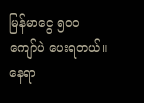မြန်မာငွေ ၅၀၀ ကျော်ပဲ ပေးရတယ်။
နေရာ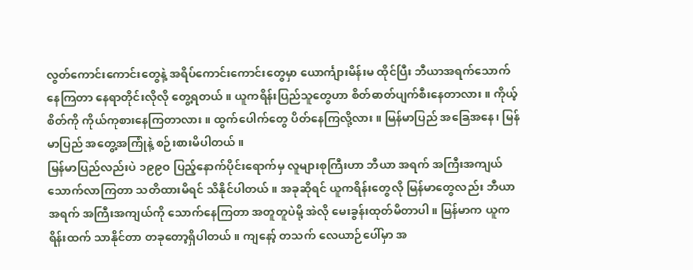လွတ်ကောင်းကောင်းတွေနဲ့ အရိပ်ကောင်းကောင်းတွေမှာ ယောင်္ကျားမိန်းမ ထိုင်ပြီး ဘီယာအရက်သောက် နေကြတာ နေရာတိုင်းလိုလို တွေ့ရတယ်။ ယူကရိန်းပြည်သူတွေဟာ စိတ်ဓာတ်ပျက်စီးနေတာလား။ ကိုယ့်စိတ်ကို ကိုယ်ကုစားနေကြတာလား။ ထွက်ပေါက်တွေ ပိတ်နေကြလို့လား။ မြန်မာပြည် အခြေအနေ၊ မြန်မာပြည် အတွေ့အကြုံနဲ့ စဉ်းစားမိပါတယ်။
မြန်မာပြည်လည်းပဲ ၁၉၉ဝ ပြည့်နောက်ပိုင်းရောက်မှ လူများစုကြီးဟာ ဘီယာ အရက် အကြီးအကျယ် သောက်လာကြတာ သတိထားမိရင် သိနိုင်ပါတယ်။ အခုဆိုရင် ယူကရိန်းတွေလို မြန်မာတွေလည်း ဘီယာအရက် အကြီးအကျယ်ကို သောက်နေကြတာ အတူတူပဲမို့ အဲလို မေးခွန်းထုတ်မိတာပါ။ မြန်မာက ယူကရိန်းထက် သာနိုင်တာ တခုတော့ရှိပါတယ်။ ကျနော့် တသက် လေယာဉ်ပေါ်မှာ အ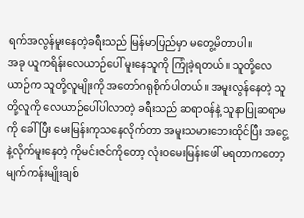ရက်အလွန်မူးနေတဲ့ခရီးသည် မြန်မာပြည်မှာ မတွေ့မိတာပါ။
အခု ယူကရိန်းလေယာဉ်ပေါ် မူးနေသူကို ကြုံခဲ့ရတယ်။ သူတို့လေယာဉ်က သူတို့လူမျိုးကို အတော်ဂရုစိုက်ပါတယ်။ အမူးလွန်နေတဲ့ သူတို့လူကို လေယာဉ်ပေါ်ပါလာတဲ့ ခရီးသည် ဆရာဝန်နဲ့ သူနာပြုဆရာမကို ခေါ်ပြီး မေးမြန်းကုသနေလိုက်တာ အမူးသမားဘေးထိုင်ပြီး အငွေ့နဲ့လိုက်မူးနေတဲ့ ကိုမင်းဇင်ကိုတော့ လုံးဝမေးမြန်းဖေါ် မရတာကတော့ မျက်ကန်းမျိုးချစ်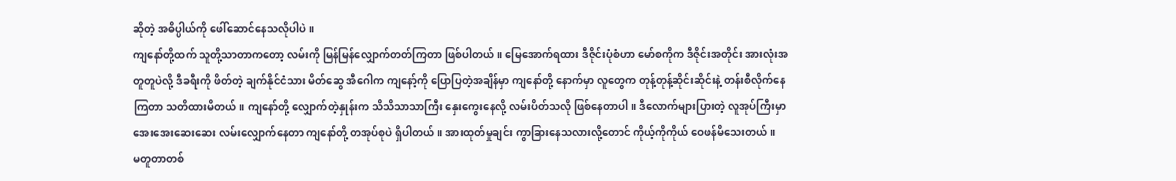ဆိုတဲ့ အဓိပ္ပါယ်ကို ဖေါ်ဆောင်နေသလိုပါပဲ။
ကျနော်တို့ထက် သူတို့သာတာကတော့ လမ်းကို မြန်မြန်လျှောက်တတ်ကြတာ ဖြစ်ပါတယ်။ မြေအောက်ရထား ဒီဇိုင်းပုံစံဟာ မော်စကိုက ဒီဇိုင်းအတိုင်း အားလုံးအတူတူပဲလို့ ဒီခရီးကို ဖိတ်တဲ့ ချက်နိုင်ငံသား မိတ်ဆွေ အီဂေါက ကျနော့်ကို ပြောပြတဲ့အချိန်မှာ ကျနော်တို့ နောက်မှာ လူတွေက တုန့်တုန့်ဆိုင်းဆိုင်းနဲ့ တန်းစီလိုက်နေကြတာ သတိထားမိတယ်။ ကျနော်တို့ လျှောက်တဲ့နှုန်းက သိသိသာသာကြီး နှေးကွေးနေလို့ လမ်းပိတ်သလို ဖြစ်နေတာပါ။ ဒီလောက်များပြားတဲ့ လူအုပ်ကြီးမှာ အေးအေးဆေးဆေး လမ်းလျှောက်နေတာ ကျနော်တို့ တအုပ်စုပဲ ရှိပါတယ်။ အားထုတ်မှုချင်း ကွာခြားနေသလားလို့တောင် ကိုယ့်ကိုကိုယ် ဝေဖန်မိသေးတယ်။
မတူတာတစ်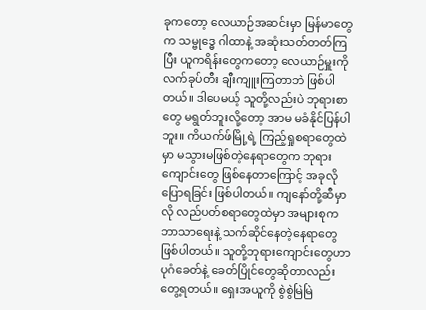ခုကတော့ လေယာဉ်အဆင်းမှာ မြန်မာတွေက သမ္ဗုဒ္ဓေ ဂါထာနဲ့ အဆုံးသတ်တတ်ကြပြီး ယူကရိန်းတွေကတော့ လေယာဉ်မှူးကို လက်ခုပ်တီး ချီးကျူးကြတာဘဲ ဖြစ်ပါတယ်။ ဒါပေမယ့် သူတို့လည်းပဲ ဘုရားစာတွေ မရွတ်ဘူးလို့တော့ အာမ မခံနိုင်ပြန်ပါဘူး။ ကိယက်ဖ်မြို့ရဲ့ ကြည့်ရှုစရာတွေထဲမှာ မသွားမဖြစ်တဲ့နေရာတွေက ဘုရားကျောင်းတွေ ဖြစ်နေတာကြောင့် အခုလိုပြောရခြင်း ဖြစ်ပါတယ်။ ကျနော်တို့ဆီမှာလို လည်ပတ်စရာတွေထဲမှာ အများစုက ဘာသာရေးနဲ့ သက်ဆိုင်နေတဲ့နေရာတွေ ဖြစ်ပါတယ်။ သူတို့ဘုရားကျောင်းတွေဟာ ပုဂံခေတ်နဲ့ ခေတ်ပြိုင်တွေဆိုတာလည်း တွေ့ရတယ်။ ရှေးအယူကို စွဲစွဲမြဲမြဲ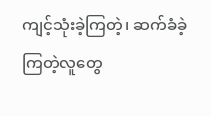ကျင့်သုံးခဲ့ကြတဲ့၊ ဆက်ခံခဲ့ကြတဲ့လူတွေ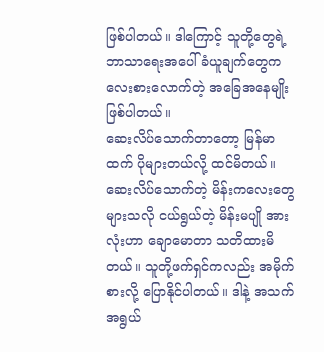ဖြစ်ပါတယ်။ ဒါကြောင့် သူတို့တွေရဲ့ ဘာသာရေးအပေါ် ခံယူချက်တွေက လေးစားလောက်တဲ့ အခြေအနေမျိုး ဖြစ်ပါတယ်။
ဆေးလိပ်သောက်တာတော့ မြန်မာထက် ပိုများတယ်လို့ ထင်မိတယ်။ ဆေးလိပ်သောက်တဲ့ မိန်းကလေးတွေများသလို ငယ်ရွယ်တဲ့ မိန်းမပျို အားလုံးဟာ ချောမောတာ သတိထားမိတယ်။ သူတို့ဖက်ရှင်ကလည်း အမိုက်စားလို့ ပြောနိုင်ပါတယ်။ ဒါနဲ့ အသက်အရွယ်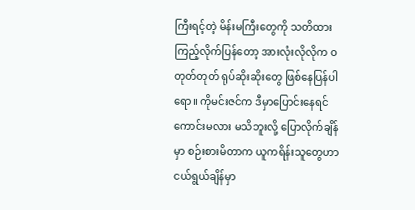ကြီးရင့်တဲ့ မိန်းမကြီးတွေကို သတိထားကြည့်လိုက်ပြန်တော့ အားလုံးလိုလိုက ဝတုတ်တုတ် ရုပ်ဆိုးဆိုးတွေ ဖြစ်နေပြန်ပါရော။ ကိုမင်းဇင်က ဒီမှာပြောင်းနေရင် ကောင်းမလား မသိဘူးလို့ ပြောလိုက်ချိန်မှာ စဉ်းစားမိတာက ယူကရိန်းသူတွေဟာ ငယ်ရွယ်ချိန်မှာ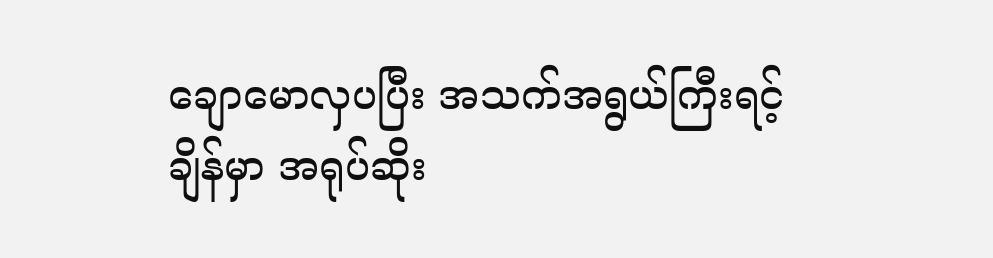ချောမောလှပပြီး အသက်အရွယ်ကြီးရင့်ချိန်မှာ အရုပ်ဆိုး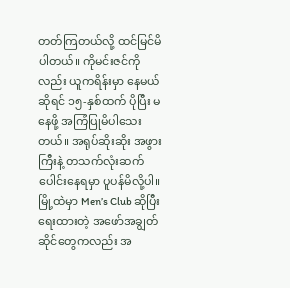တတ်ကြတယ်လို့ ထင်မြင်မိပါတယ်။ ကိုမင်းဇင်ကိုလည်း ယူကရိန်းမှာ နေမယ်ဆိုရင် ၁၅-နှစ်ထက် ပိုပြီး မနေဖို့ အကြံပြုမိပါသေးတယ်။ အရုပ်ဆိုးဆိုး အဖွားကြီးနဲ့ တသက်လုံးဆက်ပေါင်းနေရမှာ ပူပန်မိလို့ပါ။ မြို့ထဲမှာ Men’s Club ဆိုပြီး ရေးထားတဲ့ အဖော်အချွတ်ဆိုင်တွေကလည်း အ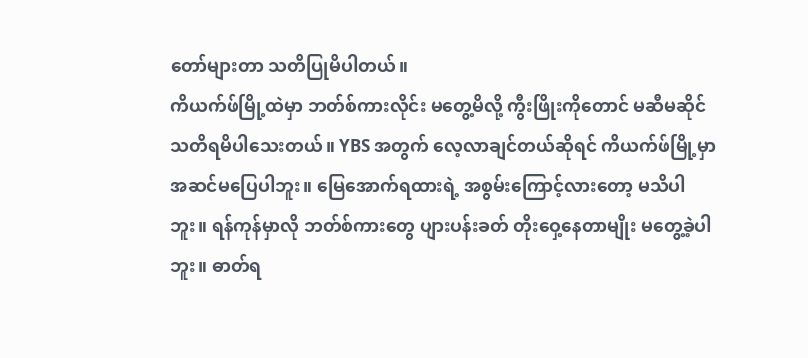တော်များတာ သတိပြုမိပါတယ်။
ကိယက်ဖ်မြို့ထဲမှာ ဘတ်စ်ကားလိုင်း မတွေ့မိလို့ ကွီးဖြိုးကိုတောင် မဆီမဆိုင် သတိရမိပါသေးတယ်။ YBS အတွက် လေ့လာချင်တယ်ဆိုရင် ကိယက်ဖ်မြို့မှာ အဆင်မပြေပါဘူး။ မြေအောက်ရထားရဲ့ အစွမ်းကြောင့်လားတော့ မသိပါဘူး။ ရန်ကုန်မှာလို ဘတ်စ်ကားတွေ ပျားပန်းခတ် တိုးဝှေ့နေတာမျိုး မတွေ့ခဲ့ပါဘူး။ ဓာတ်ရ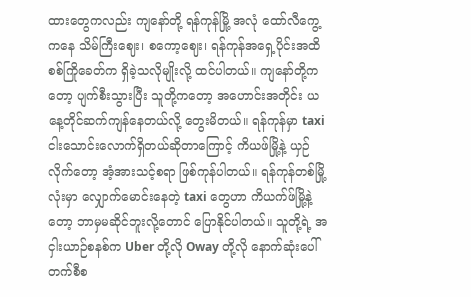ထားတွေကလည်း ကျနော်တို့ ရန်ကုန်မြို့ အလုံ ထော်လီကွေ့ကနေ သိမ်ကြီးဈေး၊ စကော့ဈေး၊ ရန်ကုန်အရှေ့ပိုင်းအထိ စစ်ကြိုခေတ်က ရှိခဲ့သလိုမျိုးလို့ ထင်ပါတယ်။ ကျနော်တို့ကတော့ ပျက်စီးသွားပြီး သူတို့ကတော့ အဟောင်းအတိုင်း ယနေ့တိုင်ဆက်ကျန်နေတယ်လို့ တွေးမိတယ်။ ရန်ကုန်မှာ taxi ငါးသောင်းလောက်ရှိတယ်ဆိုတာကြောင့် ကိယဖ်မြို့နဲ့ ယှဉ်လိုက်တော့ အံ့အားသင့်စရာ ဖြစ်ကုန်ပါတယ်။ ရန်ကုန်တစ်မြို့လုံးမှာ လျှောက်မောင်းနေတဲ့ taxi တွေဟာ ကိယက်ဖ်မြို့နဲ့တော့ ဘာမှမဆိုင်ဘူးလို့တောင် ပြောနိုင်ပါတယ်။ သူတို့ရဲ့ အငှါးယာဉ်စနစ်က Uber တို့လို Oway တို့လို နောက်ဆုံးပေါ် တက်စီစ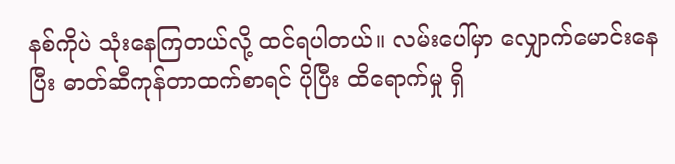နစ်ကိုပဲ သုံးနေကြတယ်လို့ ထင်ရပါတယ်။ လမ်းပေါ်မှာ လျှောက်မောင်းနေပြီး ဓာတ်ဆီကုန်တာထက်စာရင် ပိုပြီး ထိရောက်မှု ရှိ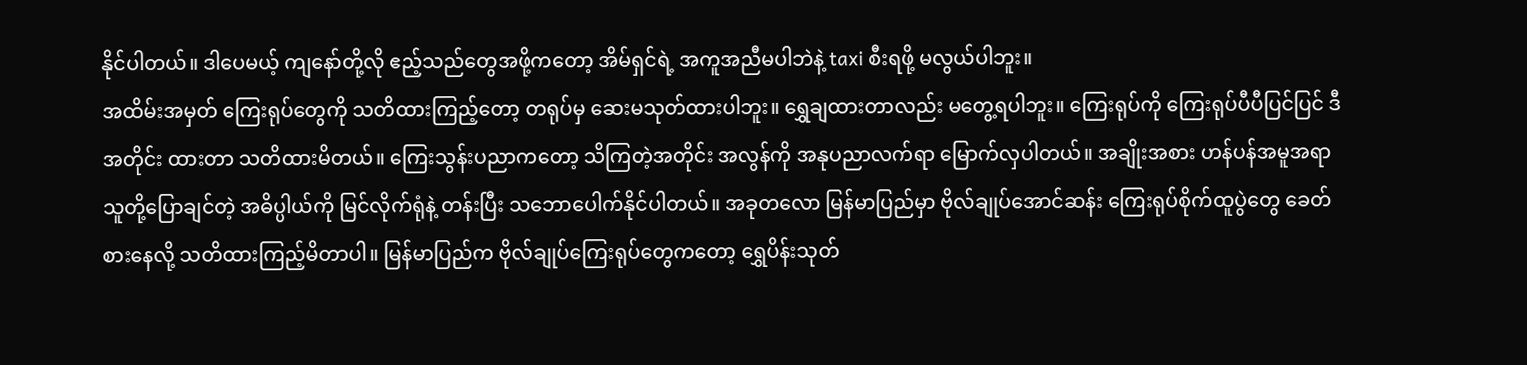နိုင်ပါတယ်။ ဒါပေမယ့် ကျနော်တို့လို ဧည့်သည်တွေအဖို့ကတော့ အိမ်ရှင်ရဲ့ အကူအညီမပါဘဲနဲ့ taxi စီးရဖို့ မလွယ်ပါဘူး။
အထိမ်းအမှတ် ကြေးရုပ်တွေကို သတိထားကြည့်တော့ တရုပ်မှ ဆေးမသုတ်ထားပါဘူး။ ရွှေချထားတာလည်း မတွေ့ရပါဘူး။ ကြေးရုပ်ကို ကြေးရုပ်ပီပီပြင်ပြင် ဒီအတိုင်း ထားတာ သတိထားမိတယ်။ ကြေးသွန်းပညာကတော့ သိကြတဲ့အတိုင်း အလွန်ကို အနုပညာလက်ရာ မြောက်လှပါတယ်။ အချိုးအစား ဟန်ပန်အမူအရာ သူတို့ပြောချင်တဲ့ အဓိပ္ပါယ်ကို မြင်လိုက်ရုံနဲ့ တန်းပြီး သဘောပေါက်နိုင်ပါတယ်။ အခုတလော မြန်မာပြည်မှာ ဗိုလ်ချုပ်အောင်ဆန်း ကြေးရုပ်စိုက်ထူပွဲတွေ ခေတ်စားနေလို့ သတိထားကြည့်မိတာပါ။ မြန်မာပြည်က ဗိုလ်ချုပ်ကြေးရုပ်တွေကတော့ ရွှေပိန်းသုတ်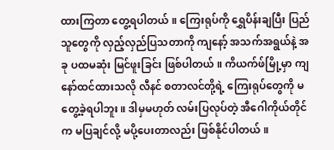ထားကြတာ တွေ့ရပါတယ်။ ကြေးရုပ်ကို ရွှေပိန်းချပြီး ပြည်သူတွေကို လှည့်လှည်ပြသတာကို ကျနော့် အသက်အရွယ်နဲ့ အခု ပထမဆုံး မြင်ဖူးခြင်း ဖြစ်ပါတယ်။ ကိယက်ဖ်မြို့မှာ ကျနော်ထင်ထားသလို လီနင် စတာလင်တို့ရဲ့ ကြေးရုပ်တွေကို မတွေ့ခဲ့ရပါဘူး။ ဒါမှမဟုတ် လမ်းပြလုပ်တဲ့ အီဂေါကိုယ်တိုင်က မပြချင်လို့ မပို့ပေးတာလည်း ဖြစ်နိုင်ပါတယ်။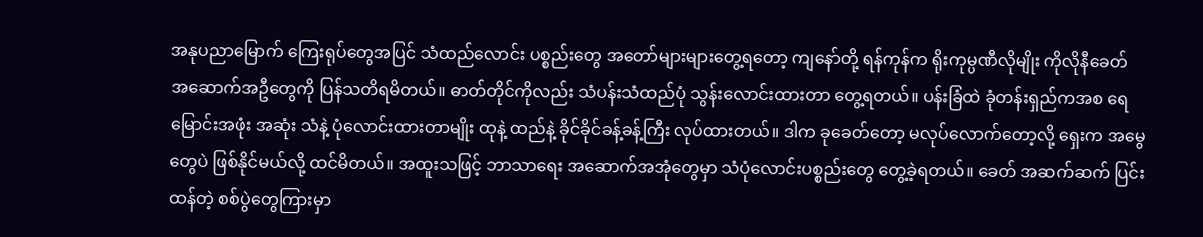အနုပညာမြောက် ကြေးရုပ်တွေအပြင် သံထည်လောင်း ပစ္စည်းတွေ အတော်များများတွေ့ရတော့ ကျနော်တို့ ရန်ကုန်က ရိုးကုမ္ပဏီလိုမျိုး ကိုလိုနီခေတ် အဆောက်အဦတွေကို ပြန်သတိရမိတယ်။ ဓာတ်တိုင်ကိုလည်း သံပန်းသံထည်ပုံ သွန်းလောင်းထားတာ တွေ့ရတယ်။ ပန်းခြံထဲ ခုံတန်းရှည်ကအစ ရေမြောင်းအဖုံး အဆုံး သံနဲ့ ပုံလောင်းထားတာမျိုး ထုနဲ့ ထည်နဲ့ ခိုင်ခိုင်ခန့်ခန့်ကြီး လုပ်ထားတယ်။ ဒါက ခုခေတ်တော့ မလုပ်လောက်တော့လို့ ရှေးက အမွေတွေပဲ ဖြစ်နိုင်မယ်လို့ ထင်မိတယ်။ အထူးသဖြင့် ဘာသာရေး အဆောက်အအုံတွေမှာ သံပုံလောင်းပစ္စည်းတွေ တွေ့ခဲ့ရတယ်။ ခေတ် အဆက်ဆက် ပြင်းထန်တဲ့ စစ်ပွဲတွေကြားမှာ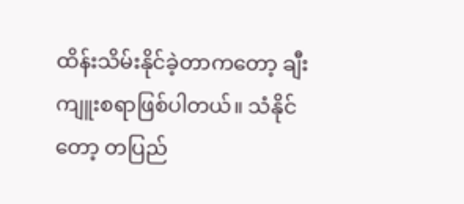ထိန်းသိမ်းနိုင်ခဲ့တာကတော့ ချီးကျူးစရာဖြစ်ပါတယ်။ သံနိုင်တော့ တပြည်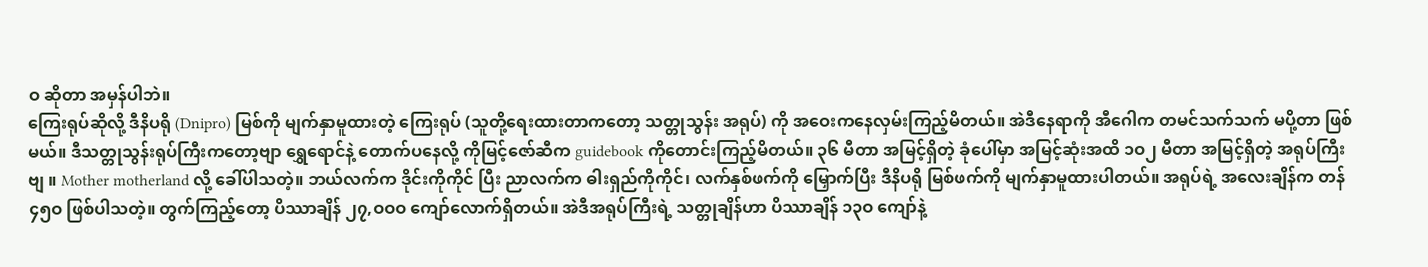ဝ ဆိုတာ အမှန်ပါဘဲ။
ကြေးရုပ်ဆိုလို့ ဒီနိပရို (Dnipro) မြစ်ကို မျက်နှာမူထားတဲ့ ကြေးရုပ် (သူတို့ရေးထားတာကတော့ သတ္တုသွန်း အရုပ်) ကို အဝေးကနေလှမ်းကြည့်မိတယ်။ အဲဒီနေရာကို အီဂေါက တမင်သက်သက် မပို့တာ ဖြစ်မယ်။ ဒီသတ္တုသွန်းရုပ်ကြီးကတော့ဗျာ ရွှေရောင်နဲ့ တောက်ပနေလို့ ကိုမြင့်ဇော်ဆီက guidebook ကိုတောင်းကြည့်မိတယ်။ ၃၆ မီတာ အမြင့်ရှိတဲ့ ခုံပေါ်မှာ အမြင့်ဆုံးအထိ ၁ဝ၂ မီတာ အမြင့်ရှိတဲ့ အရုပ်ကြီးဗျ ။ Mother motherland လို့ ခေါ်ပါသတဲ့။ ဘယ်လက်က ဒိုင်းကိုကိုင် ပြီး ညာလက်က ဓါးရှည်ကိုကိုင်၊ လက်နှစ်ဖက်ကို မြှောက်ပြီး ဒီနိပရို မြစ်ဖက်ကို မျက်နှာမူထားပါတယ်။ အရုပ်ရဲ့ အလေးချိန်က တန် ၄၅ဝ ဖြစ်ပါသတဲ့။ တွက်ကြည့်တော့ ပိဿာချိန် ၂၇,ဝဝဝ ကျော်လောက်ရှိတယ်။ အဲဒီအရုပ်ကြီးရဲ့ သတ္တုချိန်ဟာ ပိဿာချိန် ၁၃ဝ ကျော်နဲ့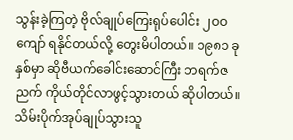သွန်းခဲ့ကြတဲ့ ဗိုလ်ချုပ်ကြေးရုပ်ပေါင်း ၂ဝဝ ကျော် ရနိုင်တယ်လို့ တွေးမိပါတယ်။ ၁၉၈၁ ခုနှစ်မှာ ဆိုဗီယက်ခေါင်းဆောင်ကြီး ဘရက်ဇညက် ကိုယ်တိုင်လာဖွင့်သွားတယ် ဆိုပါတယ်။
သိမ်းပိုက်အုပ်ချုပ်သွားသူ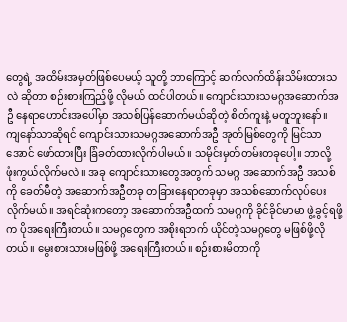တွေရဲ့ အထိမ်းအမှတ်ဖြစ်ပေမယ့် သူတို့ ဘာကြောင့် ဆက်လက်ထိန်းသိမ်းထားသလဲ ဆိုတာ စဉ်းစားကြည့်ဖို့ လိုမယ် ထင်ပါတယ်။ ကျောင်းသားသမဂ္ဂအဆောက်အဦ နေရာဟောင်းအပေါ်မှာ အသစ်ပြန်ဆောက်မယ်ဆိုတဲ့ စိတ်ကူးနဲ့ မတူဘူးနော်။ ကျနော်သာဆိုရင် ကျောင်းသားသမဂ္ဂအဆောက်အဦ အုတ်မြစ်တွေကို မြင်သာအောင် ဖော်ထားပြီး ခြံခတ်ထားလိုက်ပါမယ်။ သမိုင်းမှတ်တမ်းတခုပေါ့။ ဘာလို့ ဖုံးကွယ်လိုက်မလဲ။ အခု ကျောင်းသားတွေအတွက် သမဂ္ဂ အဆောက်အဦ အသစ်ကို ခေတ်မီတဲ့ အဆောက်အဦတခု တခြားနေရာတခုမှာ အသစ်ဆောက်လုပ်ပေးလိုက်မယ်။ အရင်ဆုံးကတော့ အဆောက်အဦထက် သမဂ္ဂကို ခိုင်ခိုင်မာမာ ဖွဲ့ခွင့်ရဖို့က ပိုအရေးကြီးတယ်။ သမဂ္ဂတွေက အစိုးရဘက် ယိုင်တဲ့သမဂ္ဂတွေ မဖြစ်ဖို့လိုတယ်။ မွေးစားသားမဖြစ်ဖို့ အရေးကြီးတယ်။ စဉ်းစားမိတာကို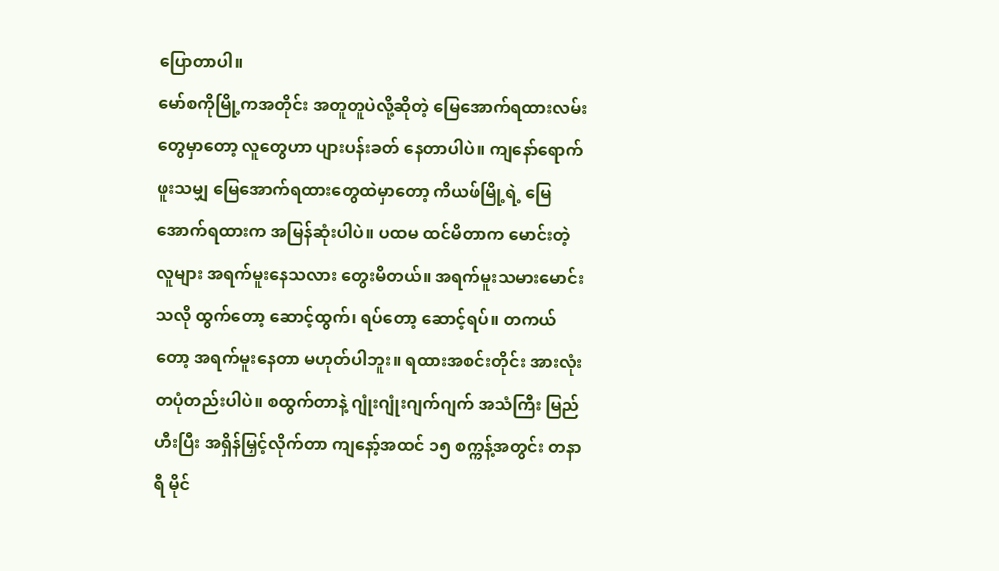ပြောတာပါ။
မော်စကိုမြို့ကအတိုင်း အတူတူပဲလို့ဆိုတဲ့ မြေအောက်ရထားလမ်းတွေမှာတော့ လူတွေဟာ ပျားပန်းခတ် နေတာပါပဲ။ ကျနော်ရောက်ဖူးသမျှ မြေအောက်ရထားတွေထဲမှာတော့ ကိယဖ်မြို့ရဲ့ မြေအောက်ရထားက အမြန်ဆုံးပါပဲ။ ပထမ ထင်မိတာက မောင်းတဲ့လူများ အရက်မူးနေသလား တွေးမိတယ်။ အရက်မူးသမားမောင်းသလို ထွက်တော့ ဆောင့်ထွက်၊ ရပ်တော့ ဆောင့်ရပ်။ တကယ်တော့ အရက်မူးနေတာ မဟုတ်ပါဘူး။ ရထားအစင်းတိုင်း အားလုံး တပုံတည်းပါပဲ။ စထွက်တာနဲ့ ဂျုံးဂျုံးဂျက်ဂျက် အသံကြီး မြည်ဟီးပြီး အရှိန်မြှင့်လိုက်တာ ကျနော့်အထင် ၁၅ စက္ကန့်အတွင်း တနာရီ မိုင်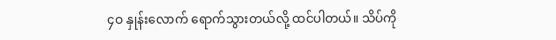၄ဝ နှုန်းလောက် ရောက်သွားတယ်လို့ ထင်ပါတယ်။ သိပ်ကို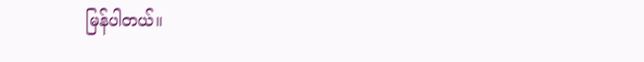မြန်ပါတယ်။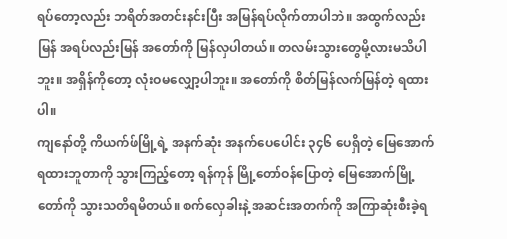ရပ်တော့လည်း ဘရိတ်အတင်းနင်းပြီး အမြန်ရပ်လိုက်တာပါဘဲ။ အထွက်လည်းမြန် အရပ်လည်းမြန် အတော်ကို မြန်လှပါတယ်။ တလမ်းသွားတွေမို့လားမသိပါဘူး။ အရှိန်ကိုတော့ လုံးဝမလျှော့ပါဘူး။ အတော်ကို စိတ်မြန်လက်မြန်တဲ့ ရထားပါ။
ကျနော်တို့ ကိယက်ဖ်မြို့ရဲ့ အနက်ဆုံး အနက်ပေပေါင်း ၃၄၆ ပေရှိတဲ့ မြေအောက်ရထားဘူတာကို သွားကြည့်တော့ ရန်ကုန် မြို့တော်ဝန်ပြောတဲ့ မြေအောက်မြို့တော်ကို သွားသတိရမိတယ်။ စက်လှေခါးနဲ့ အဆင်းအတက်ကို အကြာဆုံးစီးခဲ့ရ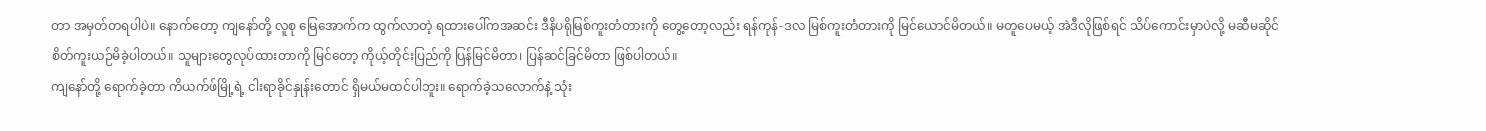တာ အမှတ်တရပါပဲ။ နောက်တော့ ကျနော်တို့ လူစု မြေအောက်က ထွက်လာတဲ့ ရထားပေါ်ကအဆင်း ဒီနိပရိုမြစ်ကူးတံတားကို တွေ့တော့လည်း ရန်ကုန်-ဒလ မြစ်ကူးတံတားကို မြင်ယောင်မိတယ်။ မတူပေမယ့် အဲဒီလိုဖြစ်ရင် သိပ်ကောင်းမှာပဲလို့ မဆီမဆိုင် စိတ်ကူးယဉ်မိခဲ့ပါတယ်။ သူများတွေလုပ်ထားတာကို မြင်တော့ ကိုယ့်တိုင်းပြည်ကို ပြန်မြင်မိတာ၊ ပြန်ဆင်ခြင်မိတာ ဖြစ်ပါတယ်။
ကျနော်တို့ ရောက်ခဲ့တာ ကိယက်ဖ်မြို့ရဲ့ ငါးရာခိုင်နှုန်းတောင် ရှိမယ်မထင်ပါဘူး။ ရောက်ခဲ့သလောက်နဲ့ သုံး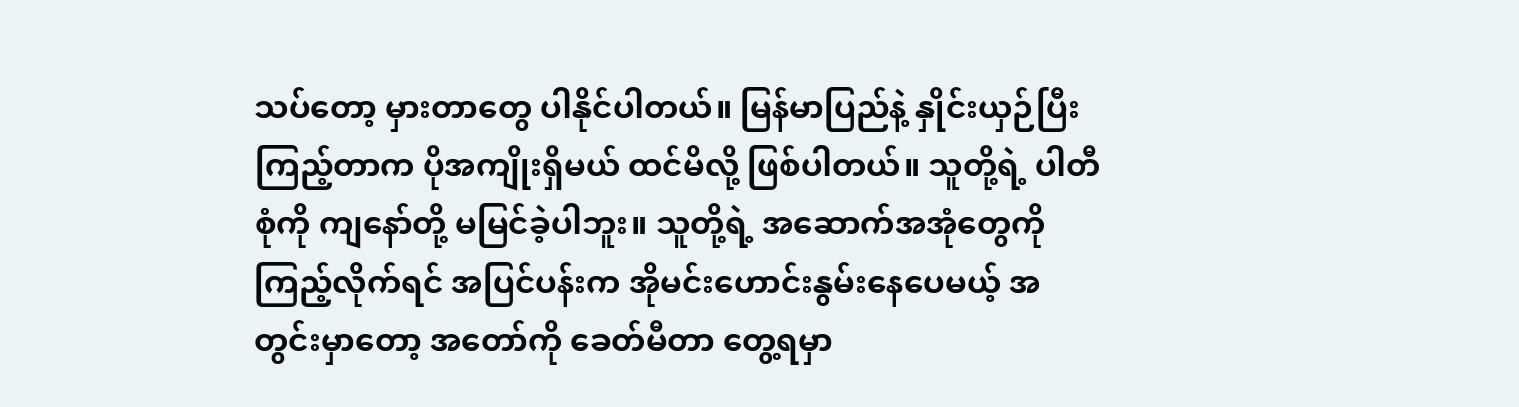သပ်တော့ မှားတာတွေ ပါနိုင်ပါတယ်။ မြန်မာပြည်နဲ့ နှိုင်းယှဉ်ပြီး ကြည့်တာက ပိုအကျိုးရှိမယ် ထင်မိလို့ ဖြစ်ပါတယ်။ သူတို့ရဲ့ ပါတီစုံကို ကျနော်တို့ မမြင်ခဲ့ပါဘူး။ သူတို့ရဲ့ အဆောက်အအုံတွေကို ကြည့်လိုက်ရင် အပြင်ပန်းက အိုမင်းဟောင်းနွမ်းနေပေမယ့် အတွင်းမှာတော့ အတော်ကို ခေတ်မီတာ တွေ့ရမှာ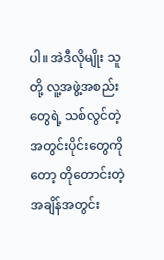ပါ။ အဲဒီလိုမျိုး သူတို့ လူ့အဖွဲ့အစည်းတွေရဲ့ သစ်လွင်တဲ့ အတွင်းပိုင်းတွေကိုတော့ တိုတောင်းတဲ့အချိန်အတွင်း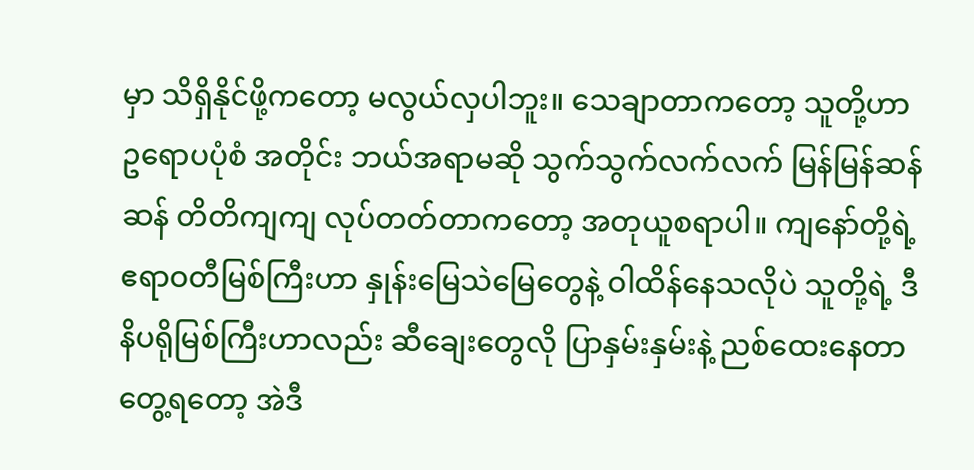မှာ သိရှိနိုင်ဖို့ကတော့ မလွယ်လှပါဘူး။ သေချာတာကတော့ သူတို့ဟာ ဥရောပပုံစံ အတိုင်း ဘယ်အရာမဆို သွက်သွက်လက်လက် မြန်မြန်ဆန်ဆန် တိတိကျကျ လုပ်တတ်တာကတော့ အတုယူစရာပါ။ ကျနော်တို့ရဲ့ ဧရာဝတီမြစ်ကြီးဟာ နှုန်းမြေသဲမြေတွေနဲ့ ဝါထိန်နေသလိုပဲ သူတို့ရဲ့ ဒီနိပရိုမြစ်ကြီးဟာလည်း ဆီချေးတွေလို ပြာနှမ်းနှမ်းနဲ့ ညစ်ထေးနေတာတွေ့ရတော့ အဲဒီ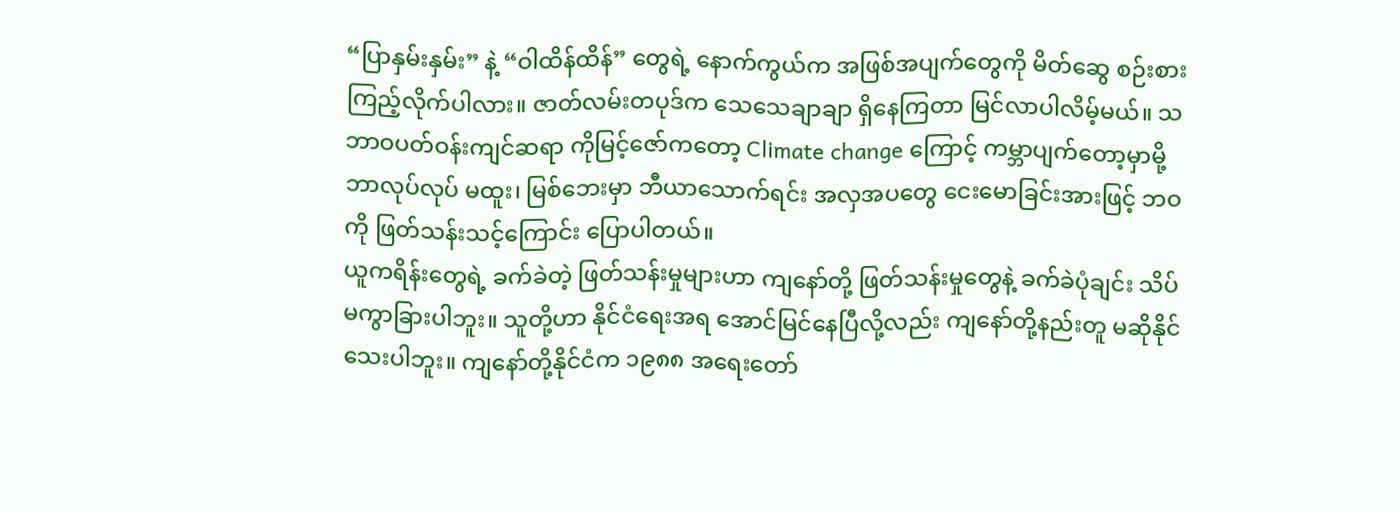“ပြာနှမ်းနှမ်း” နဲ့ “ဝါထိန်ထိန်” တွေရဲ့ နောက်ကွယ်က အဖြစ်အပျက်တွေကို မိတ်ဆွေ စဉ်းစားကြည့်လိုက်ပါလား။ ဇာတ်လမ်းတပုဒ်က သေသေချာချာ ရှိနေကြတာ မြင်လာပါလိမ့်မယ်။ သဘာဝပတ်ဝန်းကျင်ဆရာ ကိုမြင့်ဇော်ကတော့ Climate change ကြောင့် ကမ္ဘာပျက်တော့မှာမို့ ဘာလုပ်လုပ် မထူး၊ မြစ်ဘေးမှာ ဘီယာသောက်ရင်း အလှအပတွေ ငေးမောခြင်းအားဖြင့် ဘဝကို ဖြတ်သန်းသင့်ကြောင်း ပြောပါတယ်။
ယူကရိန်းတွေရဲ့ ခက်ခဲတဲ့ ဖြတ်သန်းမှုများဟာ ကျနော်တို့ ဖြတ်သန်းမှုတွေနဲ့ ခက်ခဲပုံချင်း သိပ်မကွာခြားပါဘူး။ သူတို့ဟာ နိုင်ငံရေးအရ အောင်မြင်နေပြီလို့လည်း ကျနော်တို့နည်းတူ မဆိုနိုင်သေးပါဘူး။ ကျနော်တို့နိုင်ငံက ၁၉၈၈ အရေးတော်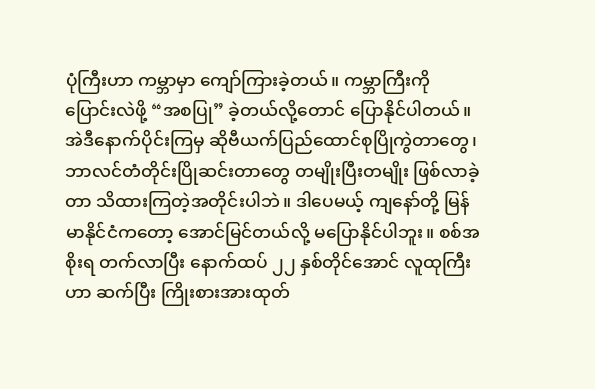ပုံကြီးဟာ ကမ္ဘာမှာ ကျော်ကြားခဲ့တယ်။ ကမ္ဘာကြီးကို ပြောင်းလဲဖို့ “အစပြု” ခဲ့တယ်လို့တောင် ပြောနိုင်ပါတယ်။ အဲဒီနောက်ပိုင်းကြမှ ဆိုဗီယက်ပြည်ထောင်စုပြိုကွဲတာတွေ၊ ဘာလင်တံတိုင်းပြိုဆင်းတာတွေ တမျိုးပြီးတမျိုး ဖြစ်လာခဲ့ တာ သိထားကြတဲ့အတိုင်းပါဘဲ။ ဒါပေမယ့် ကျနော်တို့ မြန်မာနိုင်ငံကတော့ အောင်မြင်တယ်လို့ မပြောနိုင်ပါဘူး။ စစ်အစိုးရ တက်လာပြီး နောက်ထပ် ၂၂ နှစ်တိုင်အောင် လူထုကြီးဟာ ဆက်ပြီး ကြိုးစားအားထုတ်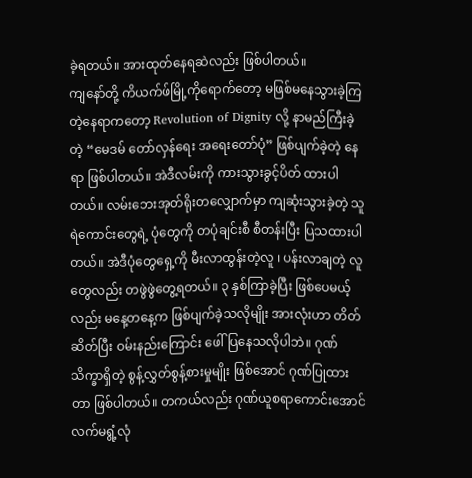ခဲ့ရတယ်။ အားထုတ်နေရဆဲလည်း ဖြစ်ပါတယ်။
ကျနော်တို့ ကိယက်ဖ်မြို့ကိုရောက်တော့ မဖြစ်မနေသွားခဲ့ကြတဲ့နေရာကတော့ Revolution of Dignity လို့ နာမည်ကြီးခဲ့တဲ့ “မေဒမ် တော်လှန်ရေး အရေးတော်ပုံ” ဖြစ်ပျက်ခဲ့တဲ့ နေရာ ဖြစ်ပါတယ်။ အဲဒီလမ်းကို ကားသွားခွင့်ပိတ် ထားပါတယ်။ လမ်းဘေးအုတ်ရိုးတလျှောက်မှာ ကျဆုံးသွားခဲ့တဲ့ သူရဲကောင်းတွေရဲ့ ပုံတွေကို တပုံချင်းစီ စီတန်းပြီး ပြသထားပါတယ်။ အဲဒီပုံတွေရှေ့ကို မီးလာထွန်းတဲ့လူ ၊ ပန်းလာချတဲ့ လူတွေလည်း တဖွဲဖွဲတွေ့ရတယ်။ ၃ နှစ်ကြာခဲ့ပြီး ဖြစ်ပေမယ့်လည်း မနေ့တနေ့က ဖြစ်ပျက်ခဲ့သလိုမျိုး အားလုံးဟာ တိတ်ဆိတ်ပြီး ဝမ်းနည်းကြောင်း ဖေါ်ပြနေသလိုပါဘဲ။ ဂုဏ်သိက္ခာရှိတဲ့ စွန့်လွှတ်စွန့်စားမှုမျိုး ဖြစ်အောင် ဂုဏ်ပြုထားတာ ဖြစ်ပါတယ်။ တကယ်လည်း ဂုဏ်ယူစရာကောင်းအောင် လက်မရွံ့လုံ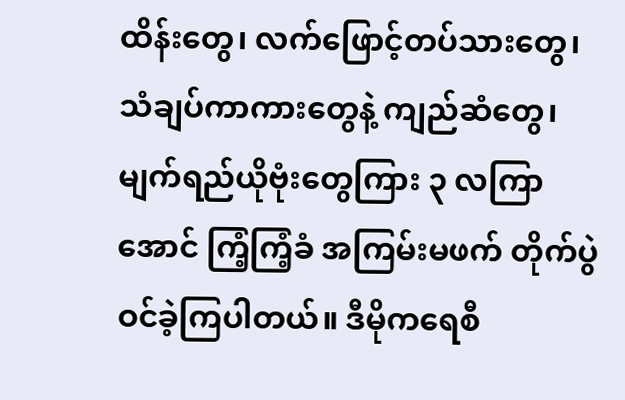ထိန်းတွေ၊ လက်ဖြောင့်တပ်သားတွေ၊ သံချပ်ကာကားတွေနဲ့ ကျည်ဆံတွေ၊ မျက်ရည်ယိုဗုံးတွေကြား ၃ လကြာအောင် ကြံ့ကြံ့ခံ အကြမ်းမဖက် တိုက်ပွဲဝင်ခဲ့ကြပါတယ်။ ဒီမိုကရေစီ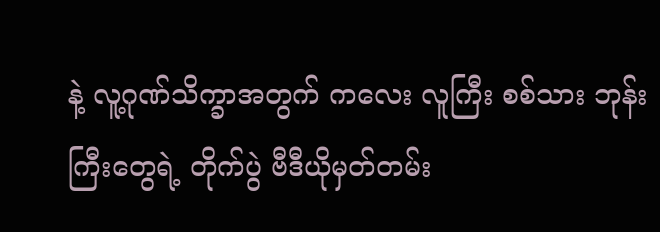နဲ့ လူ့ဂုဏ်သိက္ခာအတွက် ကလေး လူကြီး စစ်သား ဘုန်းကြီးတွေရဲ့ တိုက်ပွဲ ဗီဒီယိုမှတ်တမ်း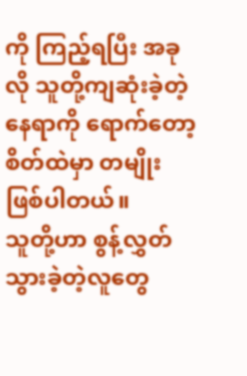ကို ကြည့်ရပြီး အခုလို သူတို့ကျဆုံးခဲ့တဲ့နေရာကို ရောက်တော့ စိတ်ထဲမှာ တမျိုး ဖြစ်ပါတယ်။
သူတို့ဟာ စွန့်လွှတ်သွားခဲ့တဲ့လူတွေ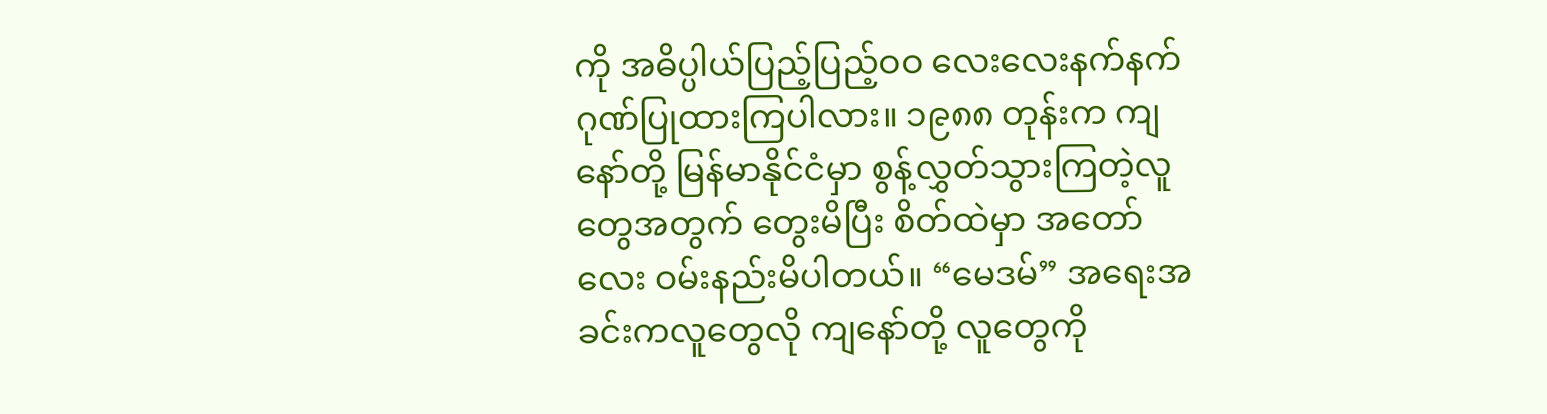ကို အဓိပ္ပါယ်ပြည့်ပြည့်ဝဝ လေးလေးနက်နက် ဂုဏ်ပြုထားကြပါလား။ ၁၉၈၈ တုန်းက ကျနော်တို့ မြန်မာနိုင်ငံမှာ စွန့်လွှတ်သွားကြတဲ့လူတွေအတွက် တွေးမိပြီး စိတ်ထဲမှာ အတော်လေး ဝမ်းနည်းမိပါတယ်။ “မေဒမ်” အရေးအခင်းကလူတွေလို ကျနော်တို့ လူတွေကို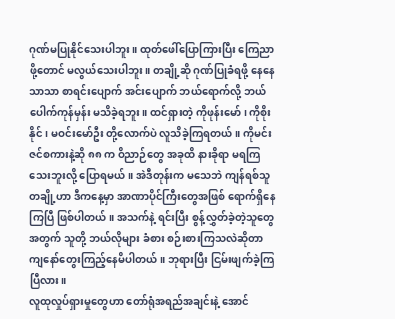ဂုဏ်မပြုနိုင်သေးပါဘူး။ ထုတ်ဖေါ်ပြောကြားပြီး ကြေညာဖို့တောင် မလွယ်သေးပါဘူး။ တချို့ဆို ဂုဏ်ပြုခံရဖို့ နေနေသာသာ စာရင်းပျောက် အင်းပျောက် ဘယ်ရောက်လို့ ဘယ်ပေါက်ကုန်မှန်း မသိခဲ့ရဘူး။ ထင်ရှားတဲ့ ကိုဖုန်းမော် ၊ ကိုစိုးနိုင် ၊ မဝင်းမော်ဦး တို့လောက်ပဲ လူသိခဲ့ကြရတယ်။ ကိုမင်းဇင်စကားနဲ့ဆို ၈၈ က ဝိညာဉ်တွေ အခုထိ နားခိုရာ မရကြသေးဘူးလို့ ပြောရမယ်။ အဲဒီတုန်းက မသေဘဲ ကျန်ရစ်သူတချို့ဟာ ဒီကနေ့မှာ အာဏာပိုင်ကြီးတွေအဖြစ် ရောက်ရှိနေကြပြီ ဖြစ်ပါတယ်။ အသက်နဲ့ ရင်းပြီး စွန့်လွှတ်ခဲ့တဲ့သူတွေအတွက် သူတို့ ဘယ်လိုများ ခံစား စဉ်းစားကြသလဲဆိုတာ ကျနော်တွေးကြည့်နေမိပါတယ်။ ဘုရားပြီး ငြမ်းဖျက်ခဲ့ကြပြီလား။
လူထုလှုပ်ရှားမှုတွေဟာ တော်ရုံအရည်အချင်းနဲ့ အောင်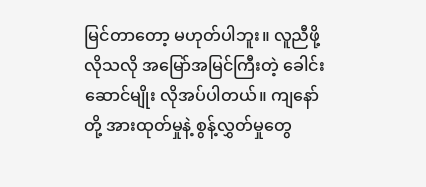မြင်တာတော့ မဟုတ်ပါဘူး။ လူညီဖို့လိုသလို အမြော်အမြင်ကြီးတဲ့ ခေါင်းဆောင်မျိုး လိုအပ်ပါတယ်။ ကျနော်တို့ အားထုတ်မှုနဲ့ စွန့်လွှတ်မှုတွေ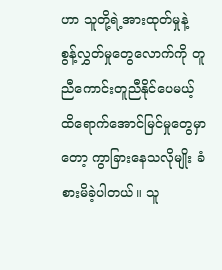ဟာ သူတို့ရဲ့အားထုတ်မှုနဲ့ စွန့်လွှတ်မှုတွေလောက်ကို တူညီကောင်းတူညီနိုင်ပေမယ့် ထိရောက်အောင်မြင်မှုတွေမှာတော့ ကွာခြားနေသလိုမျိုး ခံစားမိခဲ့ပါတယ်။ သူ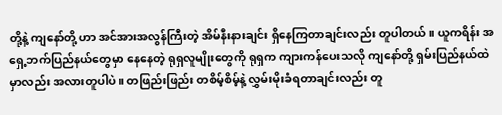တို့နဲ့ ကျနော်တို့ ဟာ အင်အားအလွန်ကြီးတဲ့ အိမ်နီးနားချင်း ရှိနေကြတာချင်းလည်း တူပါတယ်။ ယူကရိန်း အရှေ့ဘက်ပြည်နယ်တွေမှာ နေနေတဲ့ ရုရှလူမျိုးတွေကို ရုရှက ကျားကန်ပေးသလို ကျနော်တို့ ရှမ်းပြည်နယ်ထဲမှာလည်း အလားတူပါပဲ။ တဖြည်းဖြည်း တစိမ့်စိမ့်နဲ့ လွှမ်းမိုးခံရတာချင်းလည်း တူ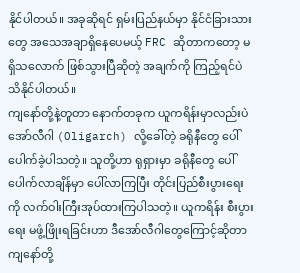နိုင်ပါတယ်။ အခုဆိုရင် ရှမ်းပြည်နယ်မှာ နိုင်ငံခြားသားတွေ အသေအချာရှိနေပေမယ့် FRC ဆိုတာကတော့ မရှိသလောက် ဖြစ်သွားပြီဆိုတဲ့ အချက်ကို ကြည့်ရင်ပဲ သိနိုင်ပါတယ်။
ကျနော်တို့နဲ့တူတာ နောက်တခုက ယူကရိန်းမှာလည်းပဲ အော်လီဂါ (Oligarch) လို့ခေါ်တဲ့ ခရိုနီတွေ ပေါ်ပေါက်ခဲ့ပါသတဲ့။ သူတို့ဟာ ရုရှားမှာ ခရိုနီတွေ ပေါ်ပေါက်လာချိန်မှာ ပေါ်လာကြပြီး တိုင်းပြည်စီးပွားရေးကို လက်ဝါးကြီးအုပ်ထားကြပါသတဲ့။ ယူကရိန်း စီးပွားရေး မဖွံ့ဖြိုးရခြင်းဟာ ဒီအော်လီဂါတွေကြောင့်ဆိုတာ ကျနော်တို့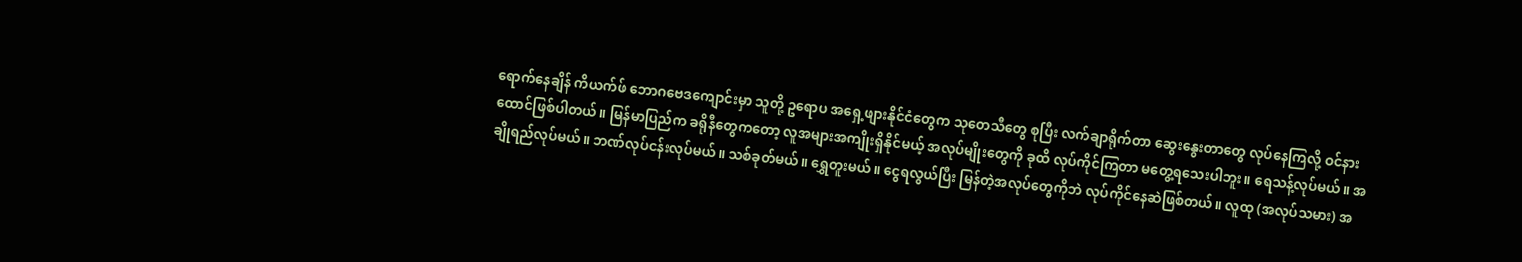ရောက်နေချိန် ကိယက်ဖ် ဘောဂဗေဒကျောင်းမှာ သူတို့ ဥရောပ အရှေ့ဖျားနိုင်ငံတွေက သုတေသီတွေ စုပြီး လက်ချာရိုက်တာ ဆွေးနွေးတာတွေ လုပ်နေကြလို့ ဝင်နားထောင်ဖြစ်ပါတယ်။ မြန်မာပြည်က ခရိုနီတွေကတော့ လူအများအကျိုးရှိနိုင်မယ့် အလုပ်မျိုးတွေကို ခုထိ လုပ်ကိုင်ကြတာ မတွေ့ရသေးပါဘူး။ ရေသန့်လုပ်မယ်။ အချိုရည်လုပ်မယ်။ ဘဏ်လုပ်ငန်းလုပ်မယ်။ သစ်ခုတ်မယ်။ ရွှေတူးမယ်။ ငွေရလွယ်ပြီး မြန်တဲ့အလုပ်တွေကိုဘဲ လုပ်ကိုင်နေဆဲဖြစ်တယ်။ လူထု (အလုပ်သမား) အ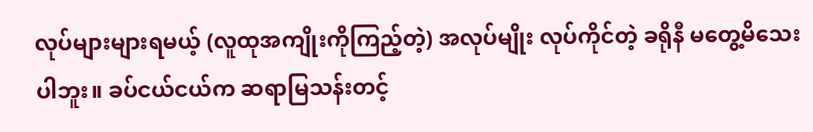လုပ်များများရမယ့် (လူထုအကျိုးကိုကြည့်တဲ့) အလုပ်မျိုး လုပ်ကိုင်တဲ့ ခရိုနီ မတွေ့မိသေးပါဘူး။ ခပ်ငယ်ငယ်က ဆရာမြသန်းတင့်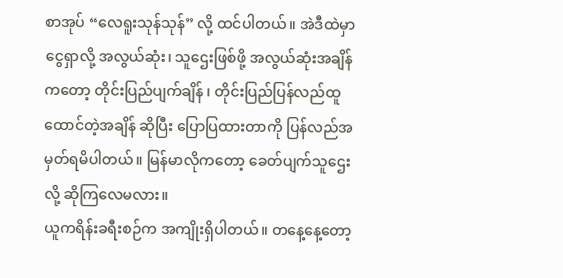စာအုပ် “လေရူးသုန်သုန်” လို့ ထင်ပါတယ်။ အဲဒီထဲမှာ ငွေရှာလို့ အလွယ်ဆုံး၊ သူဌေးဖြစ်ဖို့ အလွယ်ဆုံးအချိန်ကတော့ တိုင်းပြည်ပျက်ချိန် ၊ တိုင်းပြည်ပြန်လည်ထူထောင်တဲ့အချိန် ဆိုပြီး ပြောပြထားတာကို ပြန်လည်အမှတ်ရမိပါတယ်။ မြန်မာလိုကတော့ ခေတ်ပျက်သူဌေးလို့ ဆိုကြလေမလား။
ယူကရိန်းခရီးစဉ်က အကျိုးရှိပါတယ်။ တနေ့နေ့တော့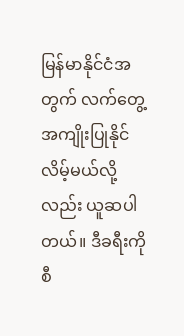မြန်မာနိုင်ငံအတွက် လက်တွေ့အကျိုးပြုနိုင်လိမ့်မယ်လို့လည်း ယူဆပါတယ်။ ဒီခရီးကို စီ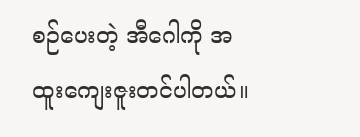စဉ်ပေးတဲ့ အီဂေါကို အထူးကျေးဇူးတင်ပါတယ်။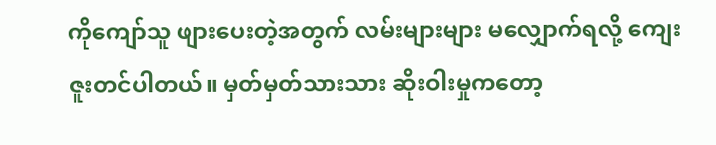ကိုကျော်သူ ဖျားပေးတဲ့အတွက် လမ်းများများ မလျှောက်ရလို့ ကျေးဇူးတင်ပါတယ်။ မှတ်မှတ်သားသား ဆိုးဝါးမှုကတော့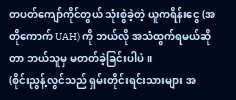တပတ်ကျော်ကိုင်တွယ် သုံးစွဲခဲ့တဲ့ ယူကရိန်းငွေ (အတိုကောက် UAH) ကို ဘယ်လို အသံထွက်ရမယ်ဆိုတာ ဘယ်သူမှ မတတ်ခဲ့ခြင်းပါပဲ။
(စိုင်းညွန့်လွင်သည် ရှမ်းတိုင်းရင်းသားများ အ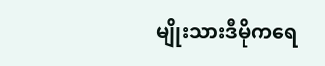မျိုးသားဒီမိုကရေ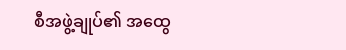စီအဖွဲ့ချုပ်၏ အထွေ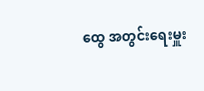ထွေ အတွင်းရေးမှူး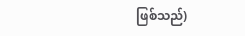ဖြစ်သည်)